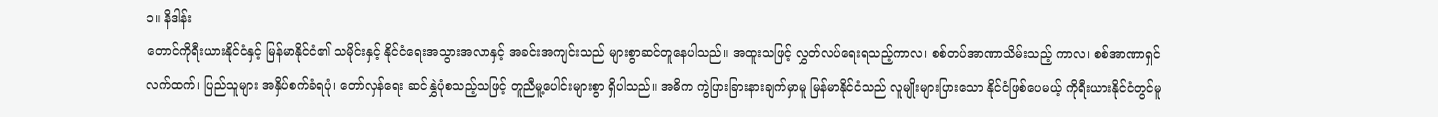၁။ နိဒါန်း
တောင်ကိုရီးယားနိုင်ငံနှင့် မြန်မာနိုင်ငံ၏ သမိုင်းနှင့် နိုင်ငံရေးအသွားအလာနှင့် အခင်းအကျင်းသည် များစွာဆင်တူနေပါသည်။ အထူးသဖြင့် လွှတ်လပ်ရေးရသည့်ကာလ၊ စစ်တပ်အာဏာသိမ်းသည့် ကာလ၊ စစ်အာဏာရှင်လက်ထက်၊ ပြည်သူများ အနှိပ်စက်ခံရပုံ၊ တော်လှန်ရေး ဆင်နွှဲပုံစသည့်သဖြင့် တူညီမူ့ပေါင်းများစွာ ရှိပါသည်။ အဓိက ကွဲပြားခြားနားချက်မှာမူ မြန်မာနိုင်ငံသည် လူမျိုးများပြားသော နိုင်ငံဖြစ်ပေမယ့် ကိုရီးယားနိုင်ငံတွင်မူ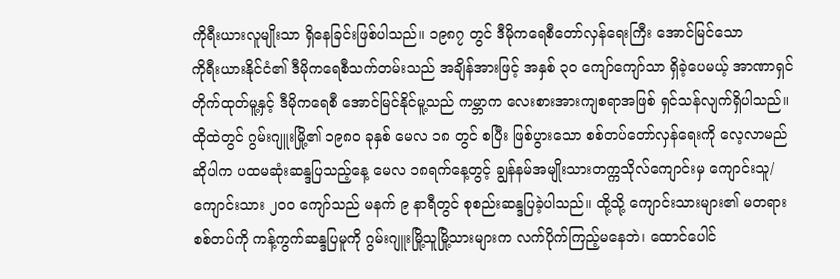ကိုရီးယားလူမျိုးသာ ရှိနေခြင်းဖြစ်ပါသည်။ ၁၉၈၇ တွင် ဒီမိုကရေစီတော်လှန်ရေးကြီး အောင်မြင်သော
ကိုရီးယားနိုင်ငံ၏ ဒီမိုကရေစီသက်တမ်းသည် အချိန်အားဖြင့် အနှစ် ၃၀ ကျော်ကျော်သာ ရှိခဲ့ပေမယ့် အာဏာရှင် တိုက်ထုတ်မူ့နှင့် ဒီမိုကရေစီ အောင်မြင်နိုင်မူ့သည် ကမ္ဘာက လေးစားအားကျစရာအဖြစ် ရှင်သန်လျက်ရှိပါသည်။
ထိုထဲတွင် ဂွမ်းဂျူးမြို့၏ ၁၉၈၀ ခုနှစ် မေလ ၁၈ တွင် စပြီး ဖြစ်ပွားသော စစ်တပ်တော်လှန်ရေးကို လေ့လာမည်ဆိုပါက ပထမဆုံးဆန္ဒပြသည့်နေ့ မေလ ၁၈ရက်နေ့တွင့် ချွန်နမ်အမျိုးသားတက္ကသိုလ်ကျောင်းမှ ကျောင်းသူ/ကျောင်းသား ၂၀၀ ကျော်သည် မနက် ၉ နာရီတွင် စုစည်းဆန္ဒပြခဲ့ပါသည်။ ထို့သို့ ကျောင်းသားများ၏ မတရားစစ်တပ်ကို ကန့်ကွက်ဆန္ဒပြမူကို ဂွမ်းဂျူးမြို့သူမြို့သားများက လက်ပိုက်ကြည့်မနေဘဲ၊ ထောင်ပေါင်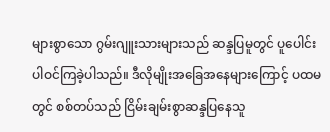များစွာသော ဂွမ်းဂျူးသားများသည် ဆန္ဒပြမူတွင် ပူပေါင်းပါဝင်ကြခဲ့ပါသည်။ ဒီလိုမျိုးအခြေအနေများကြောင့် ပထမတွင် စစ်တပ်သည် ငြိမ်းချမ်းစွာဆန္ဒပြနေသူ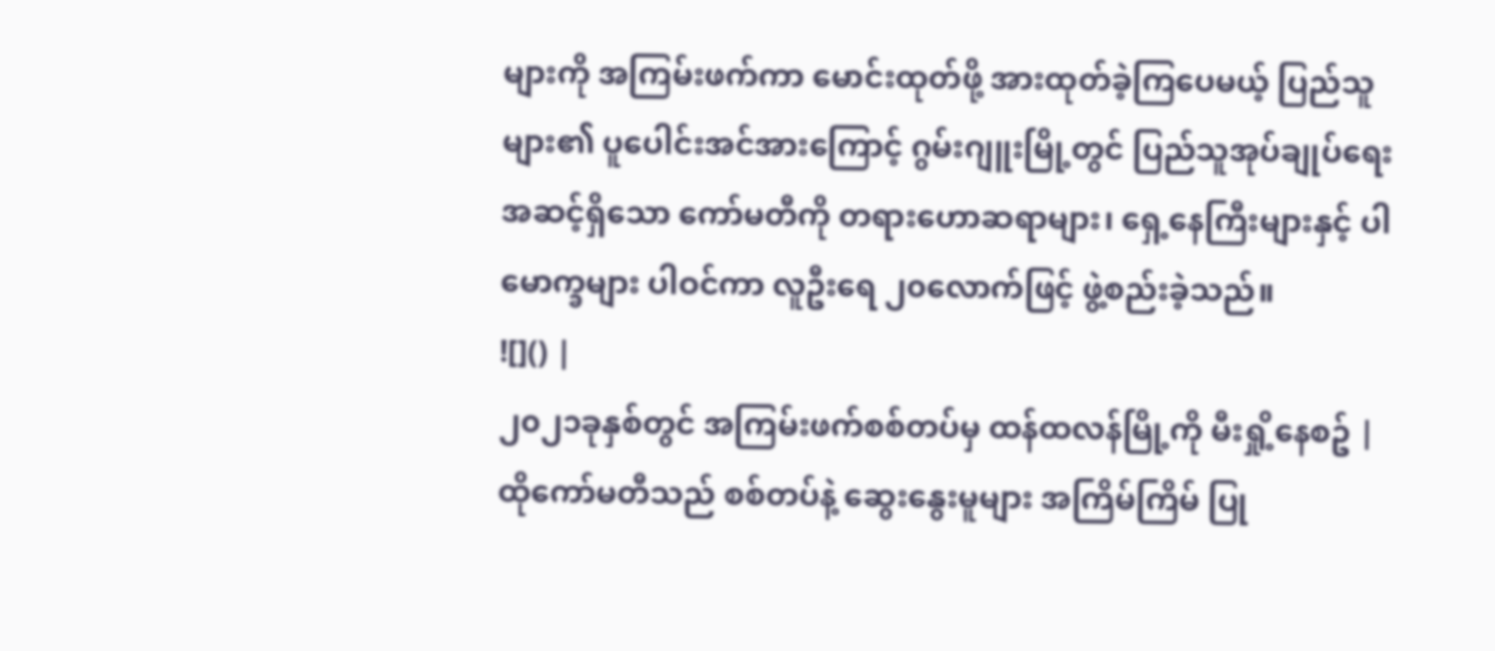များကို အကြမ်းဖက်ကာ မောင်းထုတ်ဖို့ အားထုတ်ခဲ့ကြပေမယ့် ပြည်သူများ၏ ပူပေါင်းအင်အားကြောင့် ဂွမ်းဂျူးမြို့တွင် ပြည်သူအုပ်ချုပ်ရေးအဆင့်ရှိသော ကော်မတီကို တရားဟောဆရာများ၊ ရှေ့နေကြီးများနှင့် ပါမောက္ခများ ပါဝင်ကာ လူဦးရေ ၂၀လောက်ဖြင့် ဖွဲ့စည်းခဲ့သည်။
![]() |
၂၀၂၁ခုနှစ်တွင် အကြမ်းဖက်စစ်တပ်မှ ထန်ထလန်မြို့ကို မီးရှို့နေစဥ် |
ထိုကော်မတီသည် စစ်တပ်နဲ့ ဆွေးနွေးမူများ အကြိမ်ကြိမ် ပြု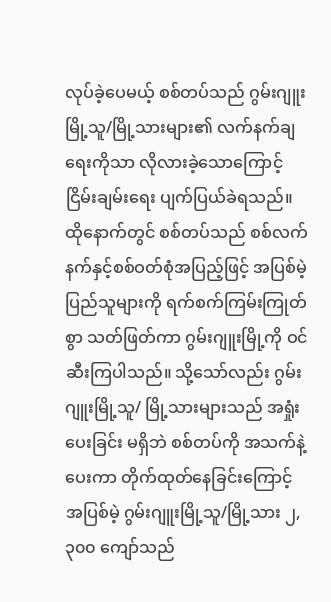လုပ်ခဲ့ပေမယ့် စစ်တပ်သည် ဂွမ်းဂျူးမြို့သူ/မြို့သားများ၏ လက်နက်ချရေးကိုသာ လိုလားခဲ့သောကြောင့် ငြိမ်းချမ်းရေး ပျက်ပြယ်ခဲရသည်။ ထိုနောက်တွင် စစ်တပ်သည် စစ်လက်နက်နှင့်စစ်ဝတ်စုံအပြည့်ဖြင့် အပြစ်မဲ့ပြည်သူများကို ရက်စက်ကြမ်းကြုတ်စွာ သတ်ဖြတ်ကာ ဂွမ်းဂျူးမြို့ကို ဝင်ဆီးကြပါသည်။ သို့သော်လည်း ဂွမ်းဂျူးမြို့သူ/ မြို့သားများသည် အရှုံးပေးခြင်း မရှိဘဲ စစ်တပ်ကို အသက်နဲ့ပေးကာ တိုက်ထုတ်နေခြင်းကြောင့် အပြစ်မဲ့ ဂွမ်းဂျူးမြို့သူ/မြို့သား ၂,၃၀၀ ကျော်သည်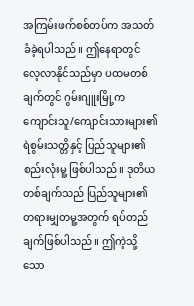အကြမ်းဖက်စစ်တပ်က အသတ်ခံခဲ့ရပါသည်။ ဤနေရာတွင် လေ့လာနိုင်သည်မှာ ပထမတစ်ချက်တွင် ဂွမ်းဂျူးမြို့က ကျောင်းသူ/ကျောင်းသားများ၏ ရဲစွမ်းသတ္တိနှင့် ပြည်သူများ၏ စည်းလုံးမူ့ ဖြစ်ပါသည်။ ဒုတိယတစ်ချက်သည် ပြည်သူများ၏ တရားမျှတမူ့အတွက် ရပ်တည်ချက်ဖြစ်ပါသည်။ ဤကဲ့သို့သော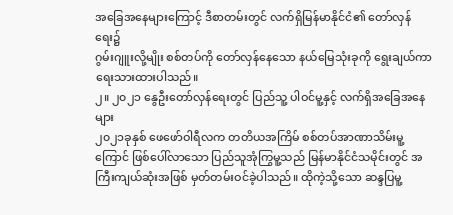အခြေအနေများကြောင့် ဒီစာတမ်းတွင် လက်ရှိမြန်မာနိုင်ငံ၏ တော်လှန်ရေး၌
ဂွမ်းဂျူးလို့မျိုး စစ်တပ်ကို တော်လှန်နေသော နယ်မြေသုံးခုကို ရွေးချယ်ကာ
ရေးသားထားပါသည်။
၂။ ၂၀၂၁ နွေဦးတော်လှန်ရေးတွင် ပြည်သူ့ ပါဝင်မူ့နှင့် လက်ရှိအခြေအနေများ
၂၀၂၁ခုနှစ် ဖေဖော်ဝါရီလက တတိယအကြိမ် စစ်တပ်အာဏာသိမ်းမူ့ကြောင် ဖြစ်ပေါ်လာသော ပြည်သူအုံကြွမူ့သည် မြန်မာနိုင်ငံသမိုင်းတွင် အကြီးကျယ်ဆုံးအဖြစ် မှတ်တမ်းဝင်ခဲ့ပါသည်။ ထိုကဲ့သို့သော ဆန္ဒပြမူ့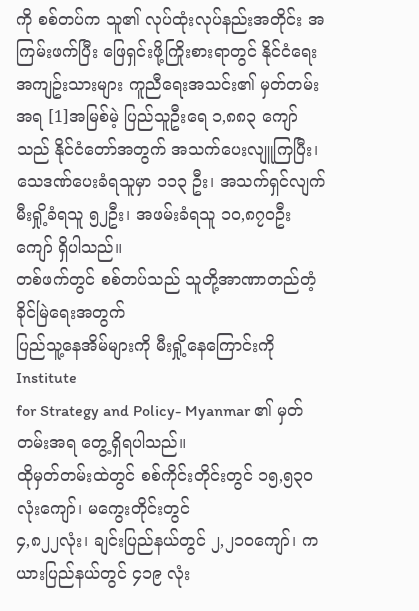ကို စစ်တပ်က သူ၏ လုပ်ထုံးလုပ်နည်းအတိုင်း အကြမ်းဖက်ပြီး ဖြေရှင်းဖို့ကြိုးစားရာတွင် နိုင်ငံရေးအကျဥ်းသားများ ကူညီရေးအသင်း၏ မှတ်တမ်းအရ [1]အမြစ်မဲ့ ပြည်သူဦးရေ ၁,၈၈၃ ကျော်သည် နိုင်ငံတော်အတွက် အသက်ပေးလျူကြပြီး၊ သေဒဏ်ပေးခံရသူမှာ ၁၁၃ ဦး၊ အသက်ရှင်လျက် မီးရှို့ခံရသူ ၅၂ဦး၊ အဖမ်းခံရသူ ၁၀,၈၇၀ဦး ကျော် ရှိပါသည်။
တစ်ဖက်တွင် စစ်တပ်သည် သူတို့အာဏာတည်တံ့ခိုင်မြဲရေးအတွက်
ပြည်သူ့နေအိမ်များကို မီးရှို့နေကြောင်းကို Institute
for Strategy and Policy- Myanmar ၏ မှတ်တမ်းအရ တွေ့ရှိရပါသည်။
ထိုမှတ်တမ်းထဲတွင် စစ်ကိုင်းတိုင်းတွင် ၁၅,၅၃၀ လုံးကျော်၊ မကွေးတိုင်းတွင်
၄,၈၂၂လုံး၊ ချင်းပြည်နယ်တွင် ၂,၂၁၀ကျော်၊ ကယားပြည်နယ်တွင် ၄၁၉ လုံး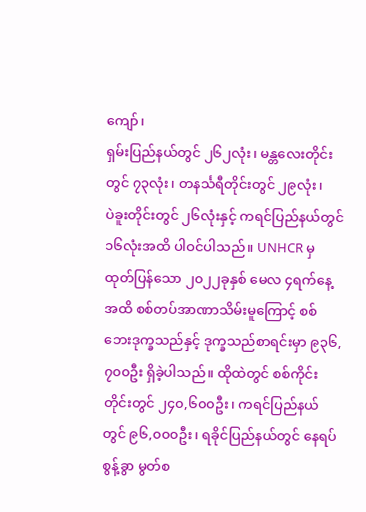ကျော်၊
ရှမ်းပြည်နယ်တွင် ၂၆၂လုံး၊ မန္တလေးတိုင်းတွင် ၇၃လုံး၊ တနင်္သရီတိုင်းတွင် ၂၉လုံး၊
ပဲခူးတိုင်းတွင် ၂၆လုံးနှင့် ကရင်ပြည်နယ်တွင် ၁၆လုံးအထိ ပါဝင်ပါသည်။ UNHCR မှ ထုတ်ပြန်သော ၂၀၂၂ခုနှစ် မေလ ၄ရက်နေ့အထိ စစ်တပ်အာဏာသိမ်းမူကြောင့် စစ်ဘေးဒုက္ခသည်နှင့် ဒုက္ခသည်စာရင်းမှာ ၉၃၆,၇၀၀ဦး ရှိခဲ့ပါသည်။ ထိုထဲတွင် စစ်ကိုင်းတိုင်းတွင် ၂၄၀,၆၀၀ဦး၊ ကရင်ပြည်နယ်တွင် ၉၆,၀၀၀ဦး၊ ရခိုင်ပြည်နယ်တွင် နေရပ်စွန့်ခွာ မွတ်စ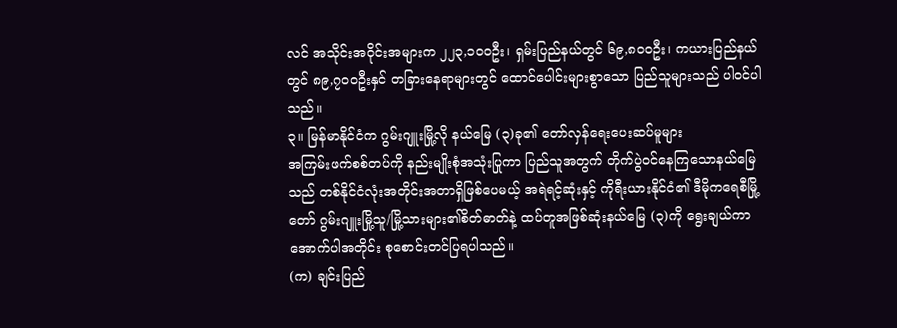လင် အသိုင်းအဝိုင်းအများက ၂၂၃,၁၀၀ဦး၊ ရှမ်းပြည်နယ်တွင် ၆၉,၈၀၀ဦး၊ ကယားပြည်နယ်တွင် ၈၉,၇၀၀ဦးနှင် တခြားနေရာများတွင် ထောင်ပေါင်းများစွာသော ပြည်သူများသည် ပါဝင်ပါသည်။
၃။ မြန်မာနိုင်ငံက ဂွမ်းဂျူးမြို့လို နယ်မြေ (၃)ခု၏ တော်လှန်ရေးပေးဆပ်မူများ
အကြမ်းဖက်စစ်တပ်ကို နည်းမျိုးစုံအသုံးပြုကာ ပြည်သူအတွက် တိုက်ပွဲဝင်နေကြသောနယ်မြေသည် တစ်နိုင်ငံလုံးအတိုင်းအတာရှိဖြစ်ပေမယ့် အရဲရင့်ဆုံးနှင့် ကိုရီးယားနိုင်ငံ၏ ဒီမိုကရေစီမြို့တော် ဂွမ်းဂျူးမြို့သူ/မြို့သားများ၏စိတ်ဓာတ်နဲ့ ထပ်တူအဖြစ်ဆုံးနယ်မြေ (၃)ကို ရွေးချယ်ကာ အောက်ပါအတိုင်း စုစောင်းတင်ပြရပါသည်။
(က) ချင်းပြည်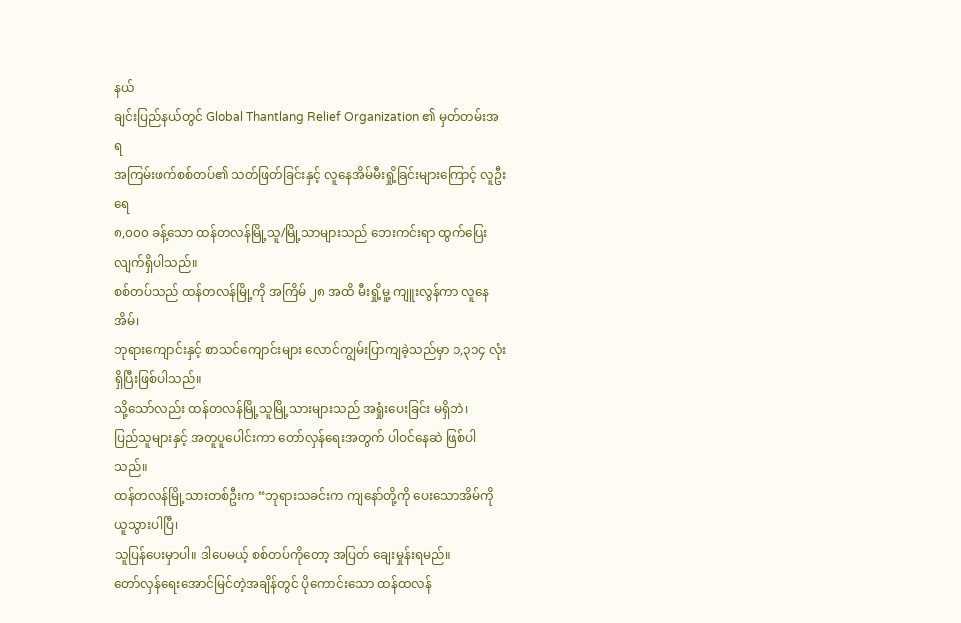နယ်
ချင်းပြည်နယ်တွင် Global Thantlang Relief Organization ၏ မှတ်တမ်းအရ
အကြမ်းဖက်စစ်တပ်၏ သတ်ဖြတ်ခြင်းနှင့် လူနေအိမ်မီးရှို့ခြင်းများကြောင့် လူဦးရေ
၈,၀၀၀ ခန့်သော ထန်တလန်မြို့သူ/မြို့သာများသည် ဘေးကင်းရာ ထွက်ပြေးလျက်ရှိပါသည်။
စစ်တပ်သည် ထန်တလန်မြို့ကို အကြိမ် ၂၈ အထိ မီးရှို့မူ့ ကျူးလွန်ကာ လူနေအိမ်၊
ဘုရားကျောင်းနှင့် စာသင်ကျောင်းများ လောင်ကျွမ်းပြာကျခဲ့သည်မှာ ၁,၃၁၄ လုံး ရှိပြီးဖြစ်ပါသည်။
သို့သော်လည်း ထန်တလန်မြို့သူမြို့သားများသည် အရှုံးပေးခြင်း မရှိဘဲ၊
ပြည်သူများနှင့် အတူပူပေါင်းကာ တော်လှန်ရေးအတွက် ပါဝင်နေဆဲ ဖြစ်ပါသည်။
ထန်တလန်မြို့သားတစ်ဦးက “ဘုရားသခင်းက ကျနော်တို့ကို ပေးသောအိမ်ကို ယူသွားပါပြီ၊
သူပြန်ပေးမှာပါ။ ဒါပေမယ့် စစ်တပ်ကိုတော့ အပြတ် ချေးမှုန်းရမည်။
တော်လှန်ရေးအောင်မြင်တဲ့အချိန်တွင် ပိုကောင်းသော ထန်ထလန်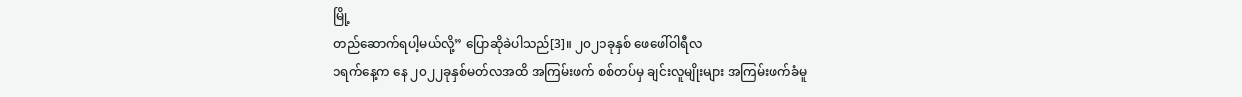မြို့
တည်ဆောက်ရပါ့မယ်လို့” ပြောဆိုခဲပါသည်[3]။ ၂၀၂၁ခုနှစ် ဖေဖေါ်ဝါရီလ
၁ရက်နေ့က နေ ၂၀၂၂ခုနှစ်မတ်လအထိ အကြမ်းဖက် စစ်တပ်မှ ချင်းလူမျိုးများ အကြမ်းဖက်ခံမူ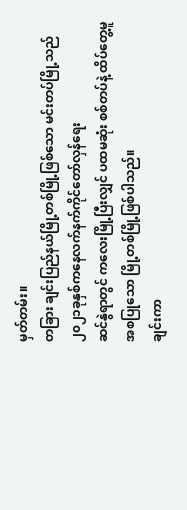မှတ်တမ်း။
တခြား ချင်းပြည်နယ်မြို့တစ်မြို့ဖြစ်သော မင်းတပ်မြို့သည် ၂၀၂၁ခုနှစ်ကနေလက်နက်ကိုင်တော်လှန်ရေး
ဆင်နွဲရာတွင် ကလေးမြို့ပြီးလျှင် ပထမဆုံး စစ်တပ်နဲ့ ထိပ်တွေ့မူ အစပြုသော မြို့တစ်မြို့ဖြစ်ပါသည်။
ချင်းကာ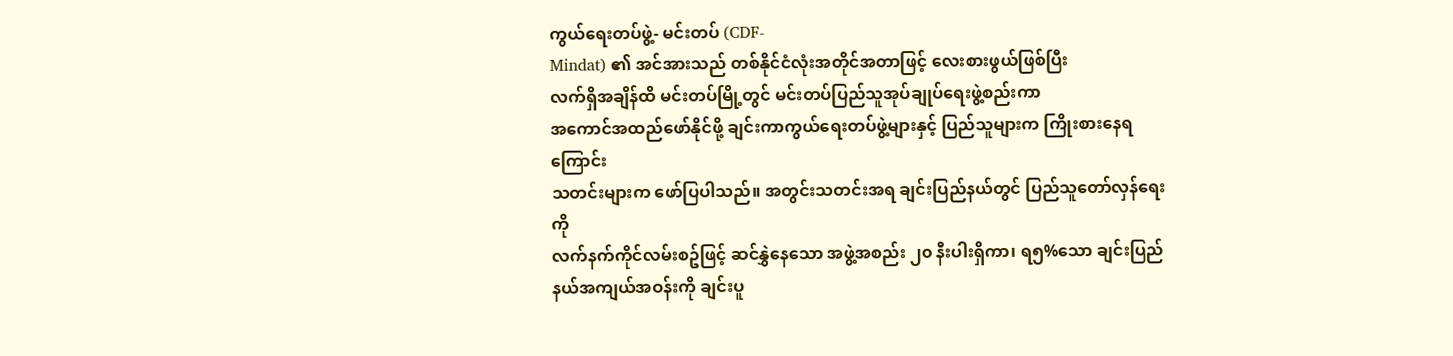ကွယ်ရေးတပ်ဖွဲ့- မင်းတပ် (CDF-
Mindat) ၏ အင်အားသည် တစ်နိုင်ငံလုံးအတိုင်အတာဖြင့် လေးစားဖွယ်ဖြစ်ပြီး
လက်ရှိအချိန်ထိ မင်းတပ်မြို့တွင် မင်းတပ်ပြည်သူအုပ်ချုပ်ရေးဖွဲ့စည်းကာ
အကောင်အထည်ဖော်နိုင်ဖို့ ချင်းကာကွယ်ရေးတပ်ဖွဲ့များနှင့် ပြည်သူများက ကြိုးစားနေရကြောင်း
သတင်းများက ဖော်ပြပါသည်။ အတွင်းသတင်းအရ ချင်းပြည်နယ်တွင် ပြည်သူတော်လှန်ရေးကို
လက်နက်ကိုင်လမ်းစဥ်ဖြင့် ဆင်နွှဲနေသော အဖွဲ့အစည်း ၂၀ နီးပါးရှိကာ၊ ရ၅%သော ချင်းပြည်နယ်အကျယ်အဝန်းကို ချင်းပူ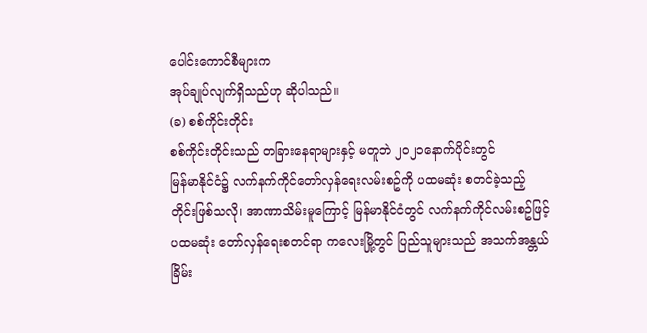ပေါင်းကောင်စီများက
အုပ်ချုပ်လျက်ရှိသည်ဟု ဆိုပါသည်။
(ခ) စစ်ကိုင်းတိုင်း
စစ်ကိုင်းတိုင်းသည် တခြားနေရာများနှင့် မတူဘဲ ၂၀၂၁နောက်ပိုင်းတွင်
မြန်မာနိုင်ငံ၌ လက်နက်ကိုင်တော်လှန်ရေးလမ်းစဥ်ကို ပထမဆုံး စတင်ခဲ့သည့်
တိုင်းဖြစ်သလို၊ အာဏာသိမ်းမူကြောင့် မြန်မာနိုင်ငံတွင် လက်နက်ကိုင်လမ်းစဥ်ဖြင့်
ပထမဆုံး တော်လှန်ရေးစတင်ရာ ကလေးမြို့တွင် ပြည်သူများသည် အသက်အန္တယ်
ခြိမ်း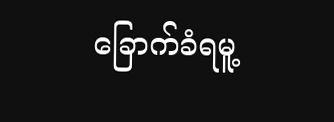ခြောက်ခံရမူ့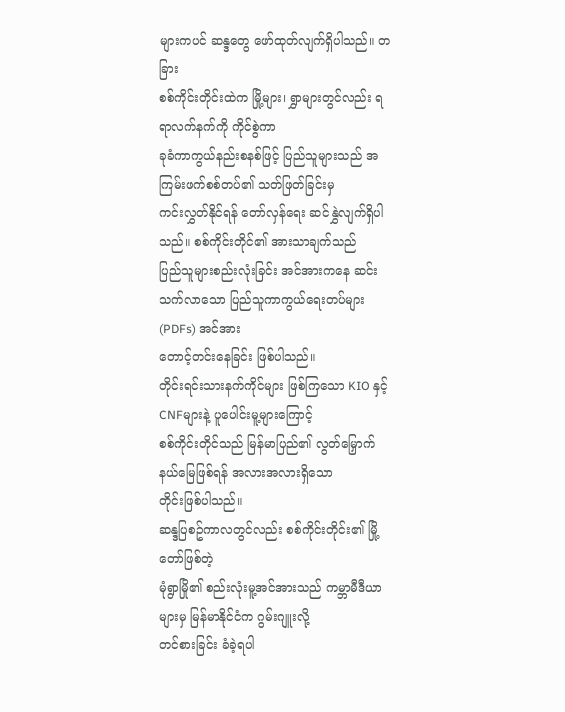များကပင် ဆန္ဒတွေ ဖော်ထုတ်လျက်ရှိပါသည်။ တခြား
စစ်ကိုင်းတိုင်းထဲက မြို့များ၊ ရွှာများတွင်လည်း ရရာလက်နက်ကို ကိုင်စွဲကာ
ခုခံကာကွယ်နည်းစနစ်ဖြင့် ပြည်သူများသည် အကြမ်းဖက်စစ်တပ်၏ သတ်ဖြတ်ခြင်းမှ
ကင်းလွှတ်နိုင်ရန် တော်လှန်ရေး ဆင်နွှဲလျက်ရှိပါသည်။ စစ်ကိုင်းတိုင်၏ အားသာချက်သည်
ပြည်သူများစည်းလုံးခြင်း အင်အားကနေ ဆင်းသက်လာသော ပြည်သူကာကွယ်ရေးတပ်များ (PDFs) အင်အား
တောင့်တင်းနေခြင်း ဖြစ်ပါသည်။
တိုင်းရင်းသားနက်ကိုင်များ ဖြစ်ကြသော KIO နှင့် CNFများနဲ့ ပူပေါင်းမူ့များကြောင့်
စစ်ကိုင်းတိုင်သည် မြန်မာပြည်၏ လွတ်မြှောက်နယ်မြေဖြစ်ရန် အလားအလားရှိသော
တိုင်းဖြစ်ပါသည်။
ဆန္ဒပြစဥ်ကာလတွင်လည်း စစ်ကိုင်းတိုင်း၏ မြို့တော်ဖြစ်တဲ့
မုံရွာမြို၏ စည်းလုံးမူ့အင်အားသည် ကမ္ဘာမီဒီယာများမှ မြန်မာနိုင်ငံက ဂွမ်းဂျူးလို့
တင်စားခြင်း ခံခဲ့ရပါ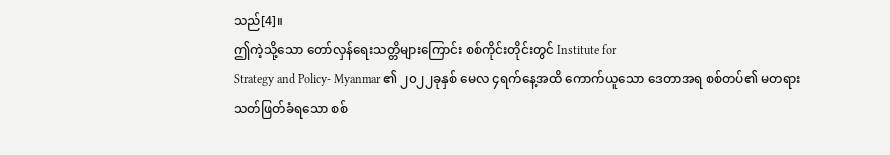သည်[4]။
ဤကဲ့သို့သော တော်လှန်ရေးသတ္တိများကြောင်း စစ်ကိုင်းတိုင်းတွင် Institute for
Strategy and Policy- Myanmar ၏ ၂၀၂၂ခုနှစ် မေလ ၄ရက်နေ့အထိ ကောက်ယူသော ဒေတာအရ စစ်တပ်၏ မတရား
သတ်ဖြတ်ခံရသော စစ်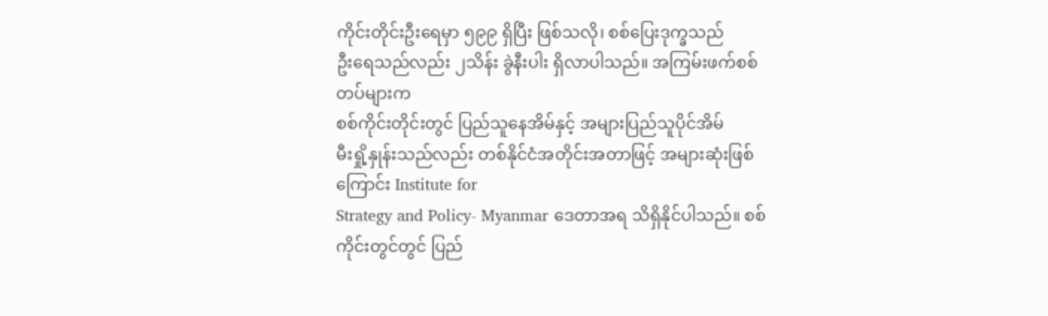ကိုင်းတိုင်းဦးရေမှာ ၅၉၉ ရှိပြီး ဖြစ်သလို၊ စစ်ပြေးဒုက္ခသည်
ဦးရေသည်လည်း ၂သိန်း ခွဲနီးပါး ရှိလာပါသည်။ အကြမ်းဖက်စစ်တပ်များက
စစ်ကိုင်းတိုင်းတွင် ပြည်သူနေအိမ်နှင့် အများပြည်သူပိုင်အိမ်
မီးရှို့နှုန်းသည်လည်း တစ်နိုင်ငံအတိုင်းအတာဖြင့် အများဆုံးဖြစ်ကြောင်း Institute for
Strategy and Policy- Myanmar ဒေတာအရ သိရှိနိုင်ပါသည်။ စစ်ကိုင်းတွင်တွင် ပြည်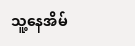သူ့နေအိမ်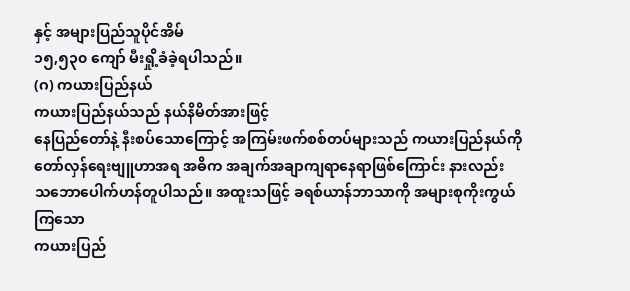နှင့် အများပြည်သူပိုင်အိမ်
၁၅,၅၃၀ ကျော် မီးရှို့ခံခဲ့ရပါသည်။
(ဂ) ကယားပြည်နယ်
ကယားပြည်နယ်သည် နယ်နိမိတ်အားဖြင့်
နေပြည်တော်နဲ့ နီးစပ်သောကြောင့် အကြမ်းဖက်စစ်တပ်များသည် ကယားပြည်နယ်ကို
တော်လှန်ရေးဗျူဟာအရ အဓိက အချက်အချာကျရာနေရာဖြစ်ကြောင်း နားလည်း
သဘောပေါက်ဟန်တူပါသည်။ အထူးသဖြင့် ခရစ်ယာန်ဘာသာကို အများစုကိုးကွယ်ကြသော
ကယားပြည်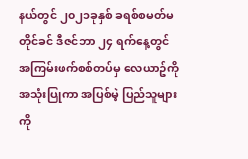နယ်တွင် ၂၀၂၁ခုနှစ် ခရစ်စမတ်မတိုင်ခင် ဒီဇင်ဘာ ၂၄ ရက်နေ့တွင်
အကြမ်းဖက်စစ်တပ်မှ လေယာဥ်ကို အသုံးပြုကာ အပြစ်မဲ့ ပြည်သူများကို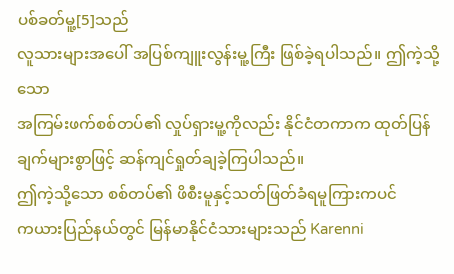ပစ်ခတ်မူ့[5]သည်
လူသားများအပေါ် အပြစ်ကျူးလွန်းမူ့ကြီး ဖြစ်ခဲ့ရပါသည်။ ဤကဲ့သို့သော
အကြမ်းဖက်စစ်တပ်၏ လှုပ်ရှားမူ့ကိုလည်း နိုင်ငံတကာက ထုတ်ပြန်ချက်များစွာဖြင့် ဆန်ကျင်ရှုတ်ချခဲ့ကြပါသည်။
ဤကဲ့သို့သော စစ်တပ်၏ ဖိစီးမူနှင့်သတ်ဖြတ်ခံရမူကြားကပင်
ကယားပြည်နယ်တွင် မြန်မာနိုင်ငံသားများသည် Karenni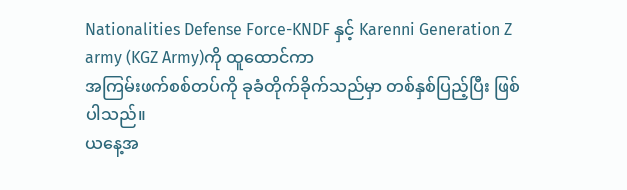Nationalities Defense Force-KNDF နှင့် Karenni Generation Z army (KGZ Army)ကို ထူထောင်ကာ
အကြမ်းဖက်စစ်တပ်ကို ခုခံတိုက်ခိုက်သည်မှာ တစ်နှစ်ပြည့်ပြီး ဖြစ်ပါသည်။
ယနေ့အ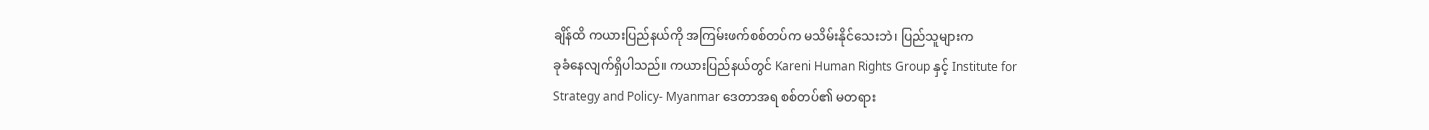ချိန်ထိ ကယားပြည်နယ်ကို အကြမ်းဖက်စစ်တပ်က မသိမ်းနိုင်သေးဘဲ၊ ပြည်သူများက
ခုခံနေလျက်ရှိပါသည်။ ကယားပြည်နယ်တွင် Kareni Human Rights Group နှင့် Institute for
Strategy and Policy- Myanmar ဒေတာအရ စစ်တပ်၏ မတရား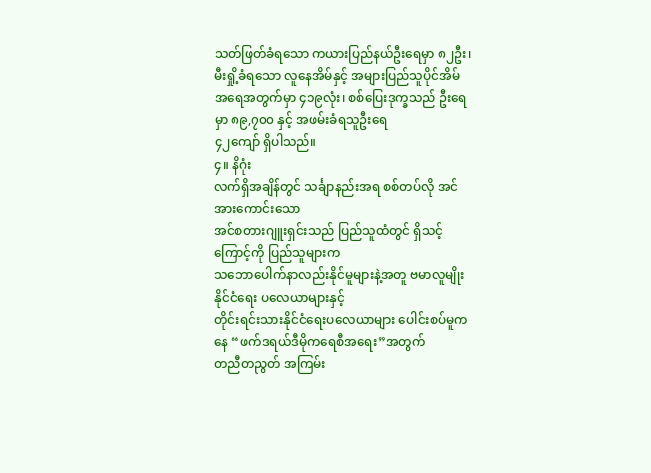သတ်ဖြတ်ခံရသော ကယားပြည်နယ်ဦးရေမှာ ၈၂ဦး၊ မီးရှို့ခံရသော လူနေအိမ်နှင့် အများပြည်သူပိုင်အိမ်
အရေအတွက်မှာ ၄၁၉လုံး၊ စစ်ပြေးဒုက္ခသည် ဦးရေမှာ ၈၉,၇၀၀ နှင့် အဖမ်းခံရသူဦးရေ
၄၂ကျော် ရှိပါသည်။
၄။ နိဂုံး
လက်ရှိအချိန်တွင် သင်္ချာနည်းအရ စစ်တပ်လို အင်အားကောင်းသော
အင်စတားဂျူးရှင်းသည် ပြည်သူထံတွင် ရှိသင့်ကြောင့်ကို ပြည်သူများက
သဘောပေါက်နာလည်းနိုင်မူများနဲ့အတူ ဗမာလူမျိုးနိုင်ငံရေး ပလေယာများနှင့်
တိုင်းရင်းသားနိုင်ငံရေးပလေယာများ ပေါင်းစပ်မူကနေ “ဖက်ဒရယ်ဒီမိုကရေစီအရေး”အတွက်
တညီတညွတ် အကြမ်း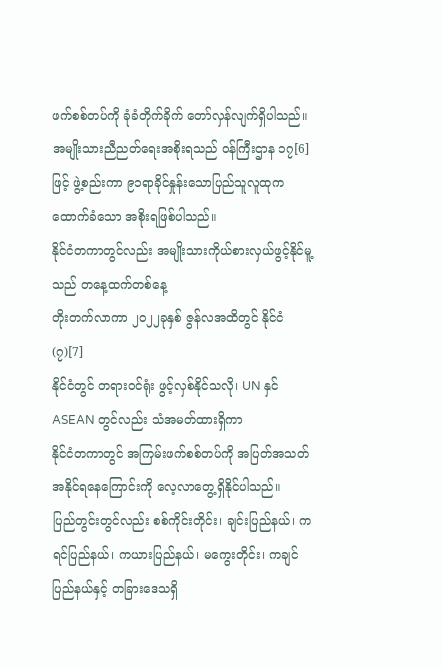ဖက်စစ်တပ်ကို ခုံခံတိုက်ခိုက် တော်လှန်လျက်ရှိပါသည်။
အမျိုးသားညီညတ်ရေးအစိုးရသည် ဝန်ကြီးဌာန ၁၇[6]
ဖြင့် ဖွဲ့စည်းကာ ၉၁ရာခိုင်နှုန်းသောပြည်သူလူထုက ထောက်ခံသော အစိုးရဖြစ်ပါသည်။
နိုင်ငံတကာတွင်လည်း အမျိုးသားကိုယ်စားလှယ်ဖွင့်နိုင်မူ့သည် တနေ့ထက်တစ်နေ့
တိုးတက်လာကာ ၂၀၂၂ခုနှစ် ဇွန်လအထိတွင် နိုင်ငံ (၇)[7]
နိုင်ငံတွင် တရားဝင်ရုံး ဖွင့်လှစ်နိုင်သလို၊ UN နှင် ASEAN တွင်လည်း သံအမတ်ထားရှိကာ
နိုင်ငံတကာတွင် အကြမ်းဖက်စစ်တပ်ကို အပြတ်အသတ်အနိုင်ရနေကြောင်းကို လေ့လာတွေ့ရှိနိုင်ပါသည်။
ပြည်တွင်းတွင်လည်း စစ်ကိုင်းတိုင်း၊ ချင်းပြည်နယ်၊ ကရင်ပြည်နယ်၊ ကယားပြည်နယ်၊ မကွေးတိုင်း၊ ကချင်ပြည်နယ်နှင့် တခြားဒေသရှိ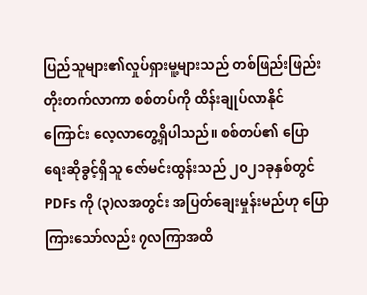ပြည်သူများ၏လှုပ်ရှားမူ့များသည် တစ်ဖြည်းဖြည်း တိုးတက်လာကာ စစ်တပ်ကို ထိန်းချုပ်လာနိုင်ကြောင်း လေ့လာတွေ့ရှိပါသည်။ စစ်တပ်၏ ပြောရေးဆိုခွင့်ရှိသူ ဇော်မင်းထွန်းသည် ၂၀၂၁ခုနှစ်တွင် PDFs ကို (၃)လအတွင်း အပြတ်ချေးမှုန်းမည်ဟု ပြောကြားသော်လည်း ၇လကြာအထိ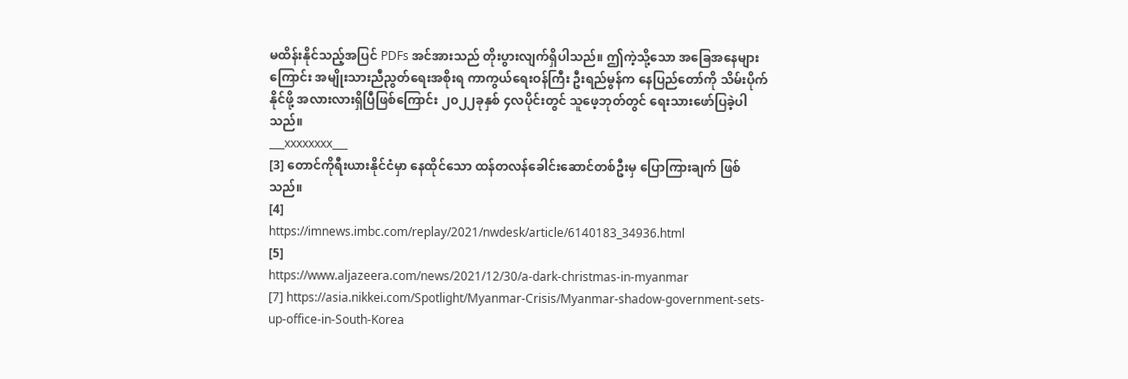မထိန်းနိုင်သည့်အပြင် PDFs အင်အားသည် တိုးပွားလျက်ရှိပါသည်။ ဤကဲ့သို့သော အခြေအနေများကြောင်း အမျိုးသားညီညွတ်ရေးအစိုးရ ကာကွယ်ရေးဝန်ကြီး ဦးရည်မွန်က နေပြည်တော်ကို သိမ်းပိုက်နိုင်ဖို့ အလားလားရှိပြီဖြစ်ကြောင်း ၂၀၂၂ခုနှစ် ၄လပိုင်းတွင် သူဖေ့ဘုတ်တွင် ရေးသားဖော်ပြခဲ့ပါသည်။
___xxxxxxxx___
[3] တောင်ကိုရီးယားနိုင်ငံမှာ နေထိုင်သော ထန်တလန်ခေါင်းဆောင်တစ်ဦးမှ ပြောကြားချက် ဖြစ်သည်။
[4]
https://imnews.imbc.com/replay/2021/nwdesk/article/6140183_34936.html
[5]
https://www.aljazeera.com/news/2021/12/30/a-dark-christmas-in-myanmar
[7] https://asia.nikkei.com/Spotlight/Myanmar-Crisis/Myanmar-shadow-government-sets-up-office-in-South-Korea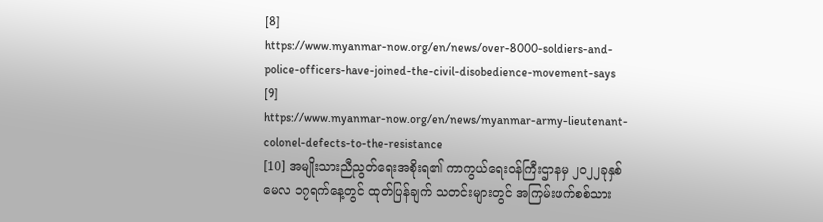[8]
https://www.myanmar-now.org/en/news/over-8000-soldiers-and-police-officers-have-joined-the-civil-disobedience-movement-says
[9]
https://www.myanmar-now.org/en/news/myanmar-army-lieutenant-colonel-defects-to-the-resistance
[10] အမျိုးသားညီညွတ်ရေးအစိုးရ၏ ကာကွယ်ရေးဝန်ကြီးဌာနမှ ၂၀၂၂ခုနှစ် မေလ ၁၇ရက်နေ့တွင် ထုတ်ပြန်ချက် သတင်းများတွင် အကြမ်းဖက်စစ်သား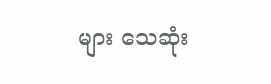များ သေဆုံး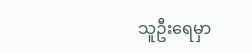သူဦးရေမှာ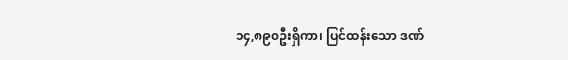၁၄,၈၉၀ဦးရှိကာ၊ ပြင်ထန်းသော ဒဏ်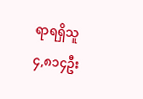ရာရရှိသူ ၄,၈၁၄ဦး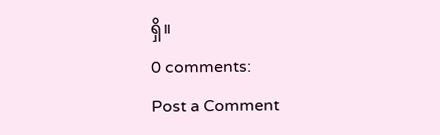ရှိ။
0 comments:
Post a Comment